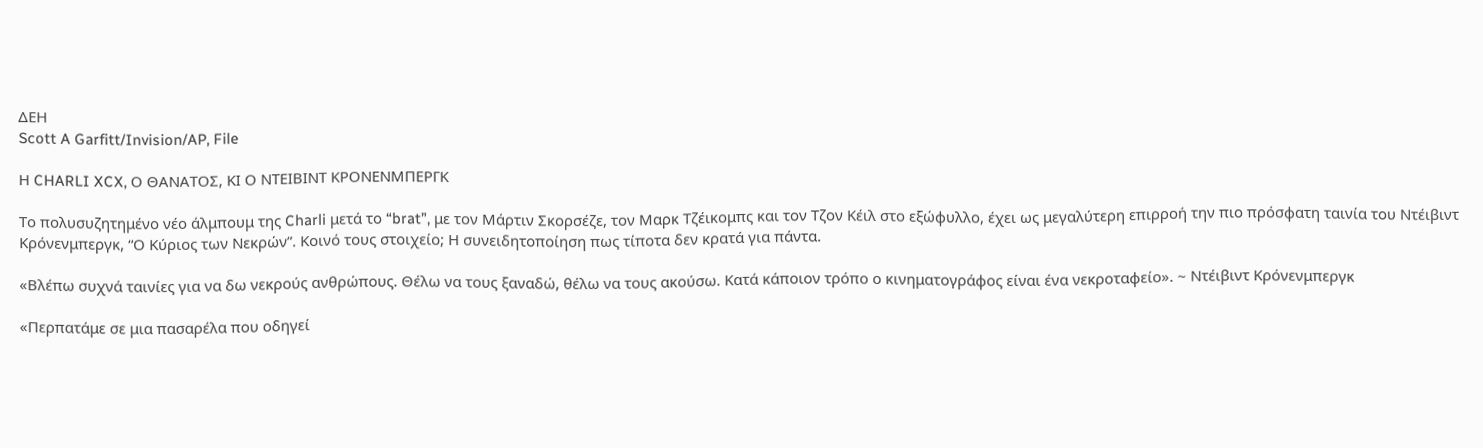ΔΕΗ
Scott A Garfitt/Invision/AP, File

Η CHARLI XCX, Ο ΘΑΝΑΤΟΣ, ΚΙ Ο ΝΤΕΙΒΙΝΤ ΚΡΟΝΕΝΜΠΕΡΓΚ

Το πολυσυζητημένο νέο άλμπουμ της Charli μετά το “brat”, με τον Μάρτιν Σκορσέζε, τον Μαρκ Τζέικομπς και τον Τζον Κέιλ στο εξώφυλλο, έχει ως μεγαλύτερη επιρροή την πιο πρόσφατη ταινία του Ντέιβιντ Κρόνενμπεργκ, “Ο Κύριος των Νεκρών”. Κοινό τους στοιχείο; Η συνειδητοποίηση πως τίποτα δεν κρατά για πάντα.

«Βλέπω συχνά ταινίες για να δω νεκρούς ανθρώπους. Θέλω να τους ξαναδώ, θέλω να τους ακούσω. Κατά κάποιον τρόπο ο κινηματογράφος είναι ένα νεκροταφείο». ~ Ντέιβιντ Κρόνενμπεργκ

«Περπατάμε σε μια πασαρέλα που οδηγεί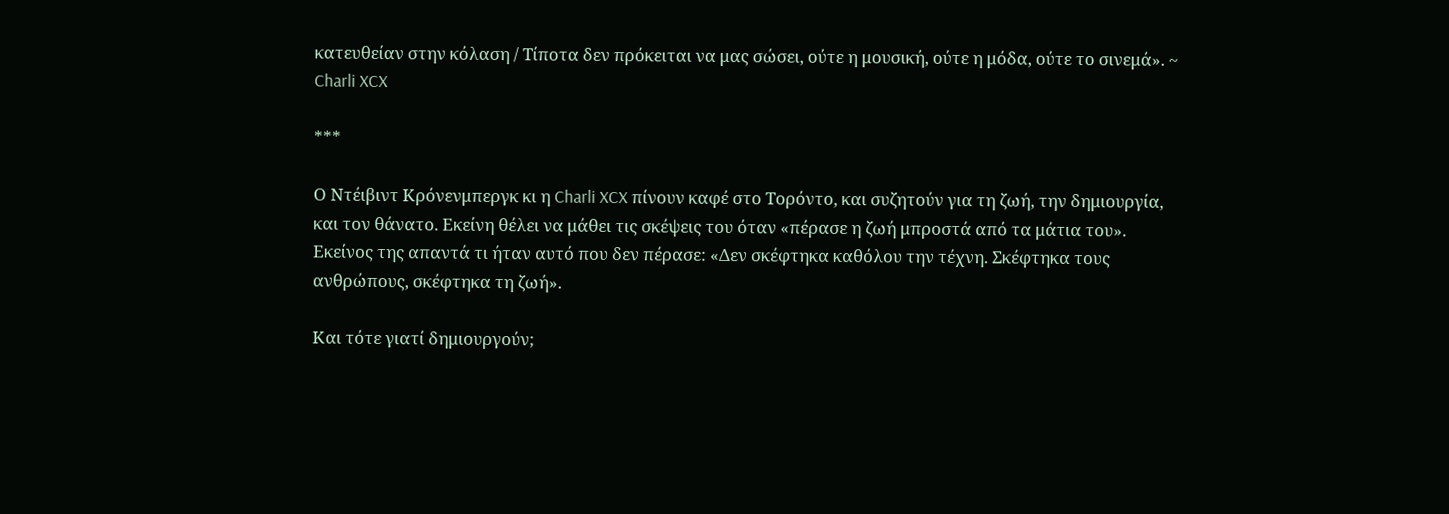κατευθείαν στην κόλαση / Τίποτα δεν πρόκειται να μας σώσει, ούτε η μουσική, ούτε η μόδα, ούτε το σινεμά». ~ Charli XCX

***

Ο Ντέιβιντ Κρόνενμπεργκ κι η Charli XCX πίνουν καφέ στο Τορόντο, και συζητούν για τη ζωή, την δημιουργία, και τον θάνατο. Εκείνη θέλει να μάθει τις σκέψεις του όταν «πέρασε η ζωή μπροστά από τα μάτια του». Εκείνος της απαντά τι ήταν αυτό που δεν πέρασε: «Δεν σκέφτηκα καθόλου την τέχνη. Σκέφτηκα τους ανθρώπους, σκέφτηκα τη ζωή».

Και τότε γιατί δημιουργούν;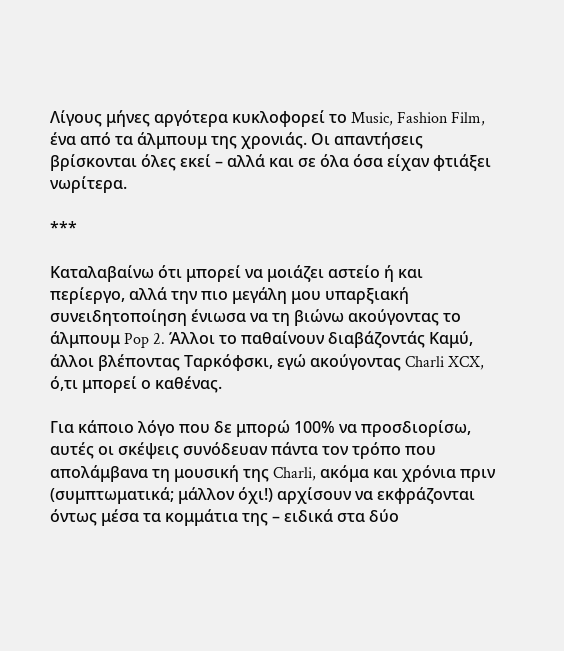Λίγους μήνες αργότερα κυκλοφορεί το Music, Fashion Film, ένα από τα άλμπουμ της χρονιάς. Οι απαντήσεις βρίσκονται όλες εκεί – αλλά και σε όλα όσα είχαν φτιάξει νωρίτερα.

***

Καταλαβαίνω ότι μπορεί να μοιάζει αστείο ή και περίεργο, αλλά την πιο μεγάλη μου υπαρξιακή συνειδητοποίηση ένιωσα να τη βιώνω ακούγοντας το άλμπουμ Pop 2. Άλλοι το παθαίνουν διαβάζοντάς Καμύ, άλλοι βλέποντας Ταρκόφσκι, εγώ ακούγοντας Charli XCX, ό,τι μπορεί ο καθένας.

Για κάποιο λόγο που δε μπορώ 100% να προσδιορίσω, αυτές οι σκέψεις συνόδευαν πάντα τον τρόπο που απολάμβανα τη μουσική της Charli, ακόμα και χρόνια πριν (συμπτωματικά; μάλλον όχι!) αρχίσουν να εκφράζονται όντως μέσα τα κομμάτια της – ειδικά στα δύο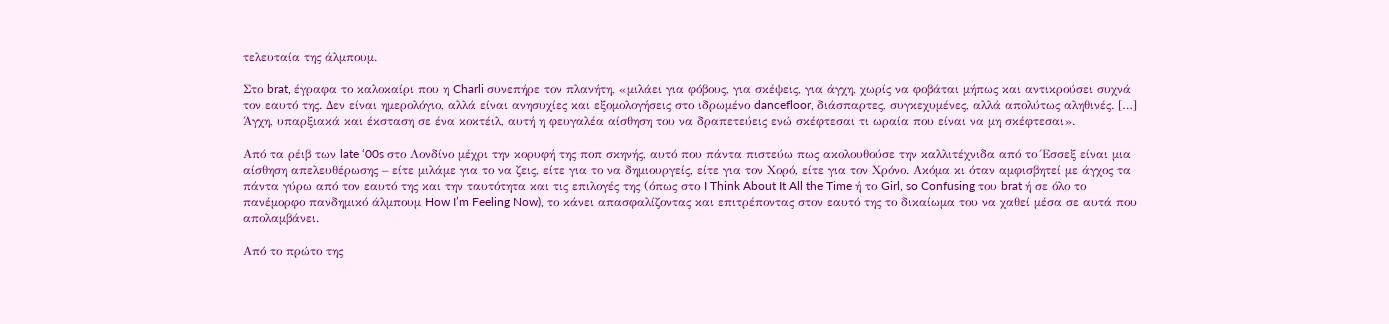τελευταία της άλμπουμ.

Στο brat, έγραφα το καλοκαίρι που η Charli συνεπήρε τον πλανήτη, «μιλάει για φόβους, για σκέψεις, για άγχη, χωρίς να φοβάται μήπως και αντικρούσει συχνά τον εαυτό της. Δεν είναι ημερολόγιο, αλλά είναι ανησυχίες και εξομολογήσεις στο ιδρωμένο dancefloor, διάσπαρτες, συγκεχυμένες, αλλά απολύτως αληθινές. […] Άγχη, υπαρξιακά και έκσταση σε ένα κοκτέιλ, αυτή η φευγαλέα αίσθηση του να δραπετεύεις ενώ σκέφτεσαι τι ωραία που είναι να μη σκέφτεσαι».

Από τα ρέιβ των late ‘00s στο Λονδίνο μέχρι την κορυφή της ποπ σκηνής, αυτό που πάντα πιστεύω πως ακολουθούσε την καλλιτέχνιδα από το Έσσεξ είναι μια αίσθηση απελευθέρωσης – είτε μιλάμε για το να ζεις, είτε για το να δημιουργείς, είτε για τον Χορό, είτε για τον Χρόνο. Ακόμα κι όταν αμφισβητεί με άγχος τα πάντα γύρω από τον εαυτό της και την ταυτότητα και τις επιλογές της (όπως στο I Think About It All the Time ή το Girl, so Confusing του brat ή σε όλο το πανέμορφο πανδημικό άλμπουμ How I’m Feeling Now), το κάνει απασφαλίζοντας και επιτρέποντας στον εαυτό της το δικαίωμα του να χαθεί μέσα σε αυτά που απολαμβάνει.

Από το πρώτο της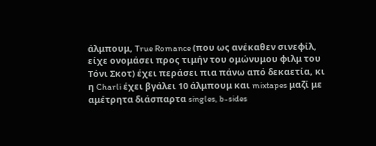άλμπουμ, True Romance (που ως ανέκαθεν σινεφίλ, είχε ονομάσει προς τιμήν του ομώνυμου φιλμ του Τόνι Σκοτ) έχει περάσει πια πάνω από δεκαετία, κι η Charli έχει βγάλει 10 άλμπουμ και mixtapes μαζί με αμέτρητα διάσπαρτα singles, b-sides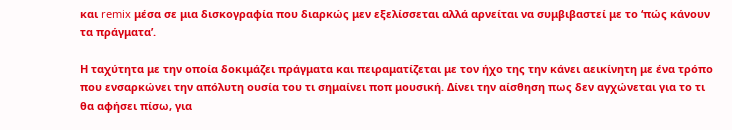και remix μέσα σε μια δισκογραφία που διαρκώς μεν εξελίσσεται αλλά αρνείται να συμβιβαστεί με το ‘πώς κάνουν τα πράγματα’.

Η ταχύτητα με την οποία δοκιμάζει πράγματα και πειραματίζεται με τον ήχο της την κάνει αεικίνητη με ένα τρόπο που ενσαρκώνει την απόλυτη ουσία του τι σημαίνει ποπ μουσική. Δίνει την αίσθηση πως δεν αγχώνεται για το τι θα αφήσει πίσω, για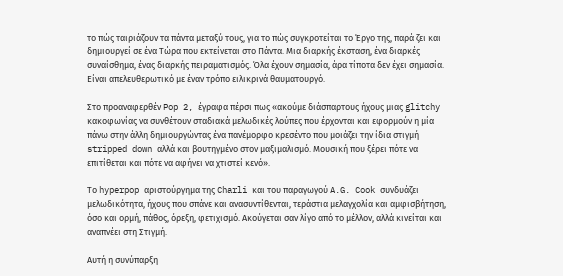το πώς ταιριάζουν τα πάντα μεταξύ τους, για το πώς συγκροτείται το Έργο της, παρά ζει και δημιουργεί σε ένα Τώρα που εκτείνεται στο Πάντα. Μια διαρκής έκσταση, ένα διαρκές συναίσθημα, ένας διαρκής πειραματισμός. Όλα έχουν σημασία, άρα τίποτα δεν έχει σημασία. Είναι απελευθερωτικό με έναν τρόπο ειλικρινά θαυματουργό.

Στο προαναφερθέν Pop 2, έγραφα πέρσι πως «ακούμε διάσπαρτους ήχους μιας glitchy κακοφωνίας να συνθέτουν σταδιακά μελωδικές λούπες που έρχονται και εφορμούν η μία πάνω στην άλλη δημιουργώντας ένα πανέμορφο κρεσέντο που μοιάζει την ίδια στιγμή stripped down αλλά και βουτηγμένο στον μαξιμαλισμό. Μουσική που ξέρει πότε να επιτίθεται και πότε να αφήνει να χτιστεί κενό».

Το hyperpop αριστούργημα της Charli και του παραγωγού A.G. Cook συνδυάζει μελωδικότητα, ήχους που σπάνε και ανασυντίθενται, τεράστια μελαγχολία και αμφισβήτηση, όσο και ορμή, πάθος, όρεξη, φετιχισμό. Ακούγεται σαν λίγο από το μέλλον, αλλά κινείται και αναπνέει στη Στιγμή.

Αυτή η συνύπαρξη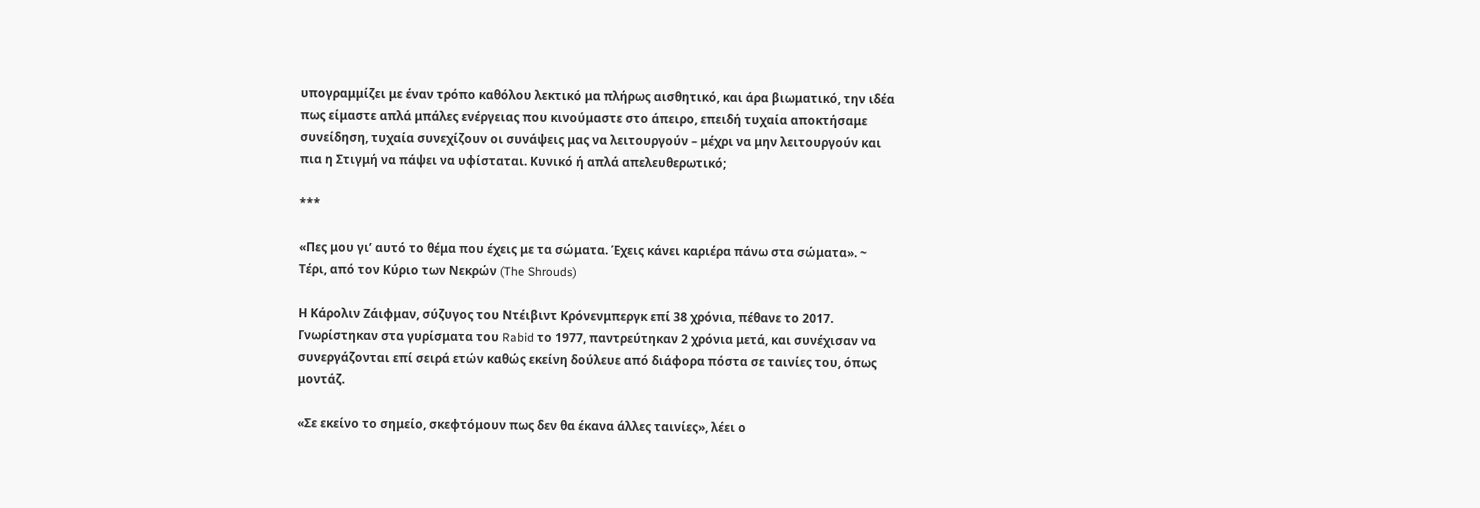υπογραμμίζει με έναν τρόπο καθόλου λεκτικό μα πλήρως αισθητικό, και άρα βιωματικό, την ιδέα πως είμαστε απλά μπάλες ενέργειας που κινούμαστε στο άπειρο, επειδή τυχαία αποκτήσαμε συνείδηση, τυχαία συνεχίζουν οι συνάψεις μας να λειτουργούν – μέχρι να μην λειτουργούν και πια η Στιγμή να πάψει να υφίσταται. Κυνικό ή απλά απελευθερωτικό;

***

«Πες μου γι’ αυτό το θέμα που έχεις με τα σώματα. Έχεις κάνει καριέρα πάνω στα σώματα». ~ Τέρι, από τον Κύριο των Νεκρών (The Shrouds)

Η Κάρολιν Ζάιφμαν, σύζυγος του Ντέιβιντ Κρόνενμπεργκ επί 38 χρόνια, πέθανε το 2017. Γνωρίστηκαν στα γυρίσματα του Rabid το 1977, παντρεύτηκαν 2 χρόνια μετά, και συνέχισαν να συνεργάζονται επί σειρά ετών καθώς εκείνη δούλευε από διάφορα πόστα σε ταινίες του, όπως μοντάζ.

«Σε εκείνο το σημείο, σκεφτόμουν πως δεν θα έκανα άλλες ταινίες», λέει ο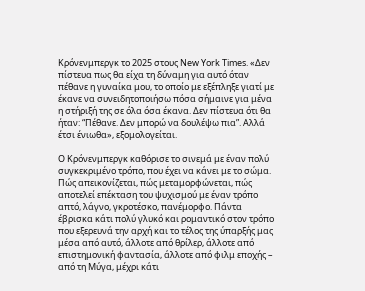Κρόνενμπεργκ το 2025 στους New York Times. «Δεν πίστευα πως θα είχα τη δύναμη για αυτό όταν πέθανε η γυναίκα μου, το οποίο με εξέπληξε γιατί με έκανε να συνειδητοποιήσω πόσα σήμαινε για μένα η στήριξή της σε όλα όσα έκανα. Δεν πίστευα ότι θα ήταν: “Πέθανε. Δεν μπορώ να δουλέψω πια”. Αλλά έτσι ένιωθα», εξομολογείται.

Ο Κρόνενμπεργκ καθόρισε το σινεμά με έναν πολύ συγκεκριμένο τρόπο, που έχει να κάνει με το σώμα. Πώς απεικονίζεται, πώς μεταμορφώνεται, πώς αποτελεί επέκταση του ψυχισμού με έναν τρόπο απτό, λάγνο, γκροτέσκο, πανέμορφο. Πάντα έβρισκα κάτι πολύ γλυκό και ρομαντικό στον τρόπο που εξερευνά την αρχή και το τέλος της ύπαρξής μας μέσα από αυτό, άλλοτε από θρίλερ, άλλοτε από επιστημονική φαντασία, άλλοτε από φιλμ εποχής – από τη Μύγα, μέχρι κάτι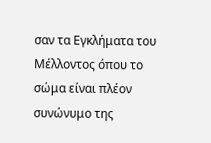σαν τα Εγκλήματα του Μέλλοντος όπου το σώμα είναι πλέον συνώνυμο της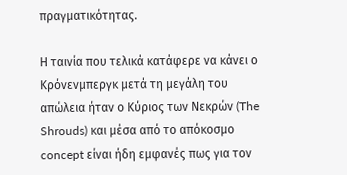πραγματικότητας.

Η ταινία που τελικά κατάφερε να κάνει ο Κρόνενμπεργκ μετά τη μεγάλη του απώλεια ήταν ο Κύριος των Νεκρών (The Shrouds) και μέσα από το απόκοσμο concept είναι ήδη εμφανές πως για τον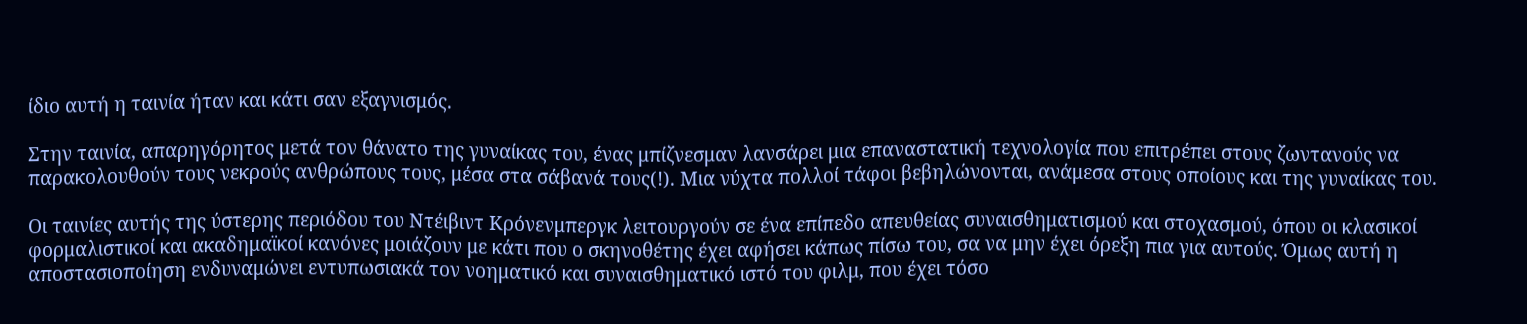ίδιο αυτή η ταινία ήταν και κάτι σαν εξαγνισμός.

Στην ταινία, απαρηγόρητος μετά τον θάνατο της γυναίκας του, ένας μπίζνεσμαν λανσάρει μια επαναστατική τεχνολογία που επιτρέπει στους ζωντανούς να παρακολουθούν τους νεκρούς ανθρώπους τους, μέσα στα σάβανά τους(!). Μια νύχτα πολλοί τάφοι βεβηλώνονται, ανάμεσα στους οποίους και της γυναίκας του.

Οι ταινίες αυτής της ύστερης περιόδου του Ντέιβιντ Κρόνενμπεργκ λειτουργούν σε ένα επίπεδο απευθείας συναισθηματισμού και στοχασμού, όπου οι κλασικοί φορμαλιστικοί και ακαδημαϊκοί κανόνες μοιάζουν με κάτι που ο σκηνοθέτης έχει αφήσει κάπως πίσω του, σα να μην έχει όρεξη πια για αυτούς. Όμως αυτή η αποστασιοποίηση ενδυναμώνει εντυπωσιακά τον νοηματικό και συναισθηματικό ιστό του φιλμ, που έχει τόσο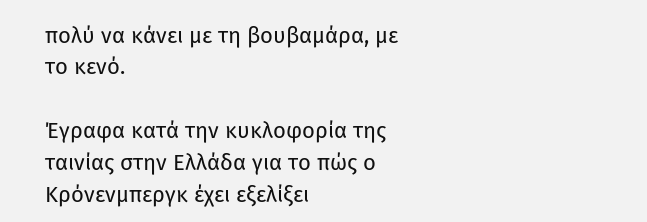πολύ να κάνει με τη βουβαμάρα, με το κενό.

Έγραφα κατά την κυκλοφορία της ταινίας στην Ελλάδα για το πώς ο Κρόνενμπεργκ έχει εξελίξει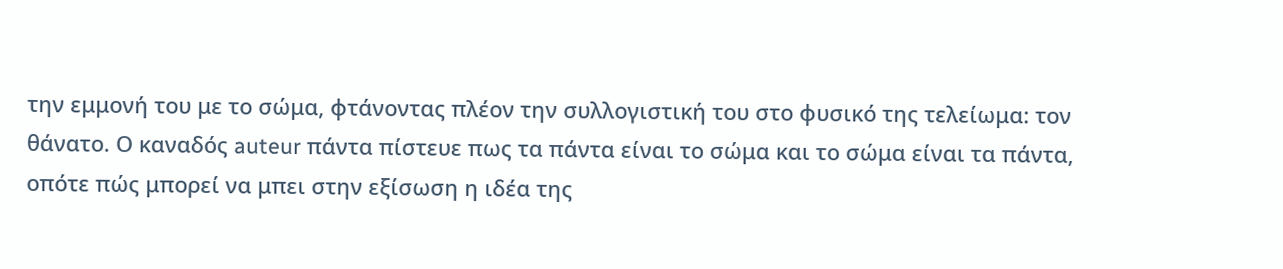την εμμονή του με το σώμα, φτάνοντας πλέον την συλλογιστική του στο φυσικό της τελείωμα: τον θάνατο. Ο καναδός auteur πάντα πίστευε πως τα πάντα είναι το σώμα και το σώμα είναι τα πάντα, οπότε πώς μπορεί να μπει στην εξίσωση η ιδέα της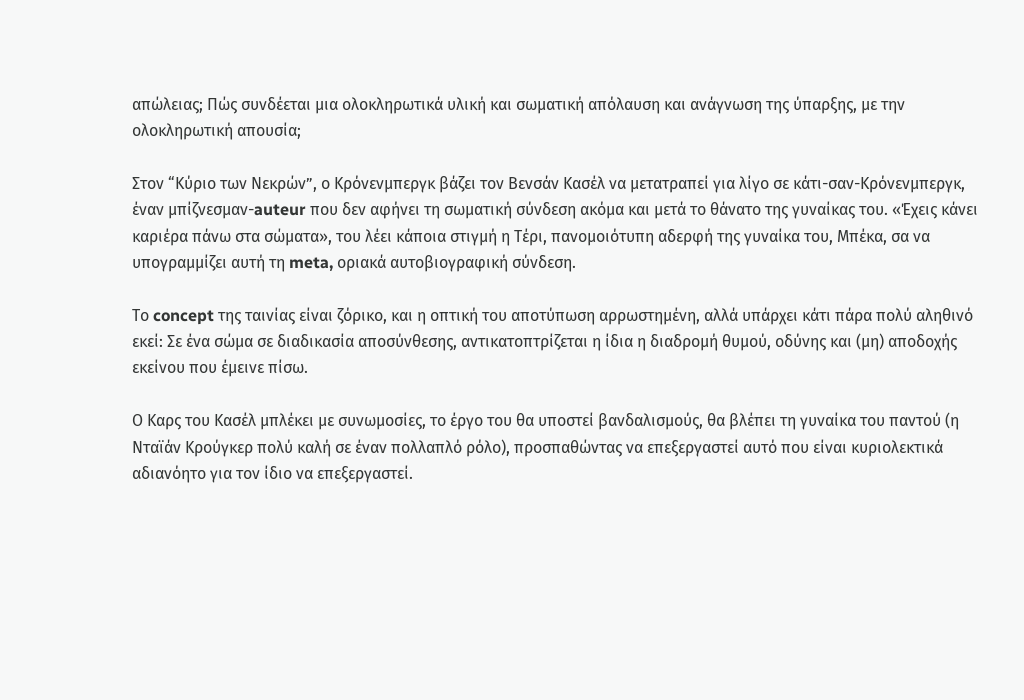απώλειας; Πώς συνδέεται μια ολοκληρωτικά υλική και σωματική απόλαυση και ανάγνωση της ύπαρξης, με την ολοκληρωτική απουσία;

Στον “Κύριο των Νεκρών”, ο Κρόνενμπεργκ βάζει τον Βενσάν Κασέλ να μετατραπεί για λίγο σε κάτι-σαν-Κρόνενμπεργκ, έναν μπίζνεσμαν-auteur που δεν αφήνει τη σωματική σύνδεση ακόμα και μετά το θάνατο της γυναίκας του. «Έχεις κάνει καριέρα πάνω στα σώματα», του λέει κάποια στιγμή η Τέρι, πανομοιότυπη αδερφή της γυναίκα του, Μπέκα, σα να υπογραμμίζει αυτή τη meta, οριακά αυτοβιογραφική σύνδεση.

Το concept της ταινίας είναι ζόρικο, και η οπτική του αποτύπωση αρρωστημένη, αλλά υπάρχει κάτι πάρα πολύ αληθινό εκεί: Σε ένα σώμα σε διαδικασία αποσύνθεσης, αντικατοπτρίζεται η ίδια η διαδρομή θυμού, οδύνης και (μη) αποδοχής εκείνου που έμεινε πίσω.

Ο Καρς του Κασέλ μπλέκει με συνωμοσίες, το έργο του θα υποστεί βανδαλισμούς, θα βλέπει τη γυναίκα του παντού (η Νταϊάν Κρούγκερ πολύ καλή σε έναν πολλαπλό ρόλο), προσπαθώντας να επεξεργαστεί αυτό που είναι κυριολεκτικά αδιανόητο για τον ίδιο να επεξεργαστεί.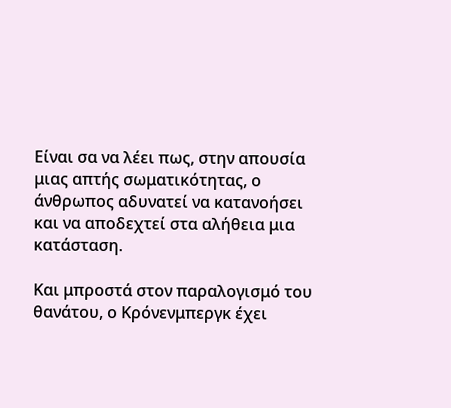Είναι σα να λέει πως, στην απουσία μιας απτής σωματικότητας, ο άνθρωπος αδυνατεί να κατανοήσει και να αποδεχτεί στα αλήθεια μια κατάσταση.

Και μπροστά στον παραλογισμό του θανάτου, ο Κρόνενμπεργκ έχει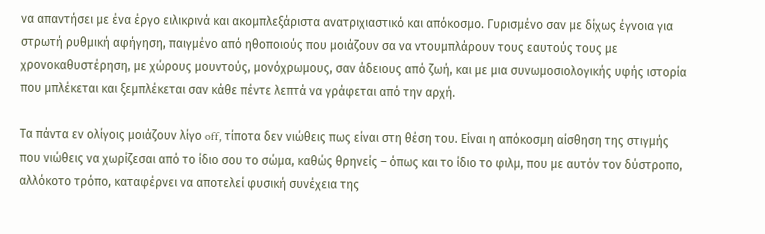να απαντήσει με ένα έργο ειλικρινά και ακομπλεξάριστα ανατριχιαστικό και απόκοσμο. Γυρισμένο σαν με δίχως έγνοια για στρωτή ρυθμική αφήγηση, παιγμένο από ηθοποιούς που μοιάζουν σα να ντουμπλάρουν τους εαυτούς τους με χρονοκαθυστέρηση, με χώρους μουντούς, μονόχρωμους, σαν άδειους από ζωή, και με μια συνωμοσιολογικής υφής ιστορία που μπλέκεται και ξεμπλέκεται σαν κάθε πέντε λεπτά να γράφεται από την αρχή.

Τα πάντα εν ολίγοις μοιάζουν λίγο off, τίποτα δεν νιώθεις πως είναι στη θέση του. Είναι η απόκοσμη αίσθηση της στιγμής που νιώθεις να χωρίζεσαι από το ίδιο σου το σώμα, καθώς θρηνείς – όπως και το ίδιο το φιλμ, που με αυτόν τον δύστροπο, αλλόκοτο τρόπο, καταφέρνει να αποτελεί φυσική συνέχεια της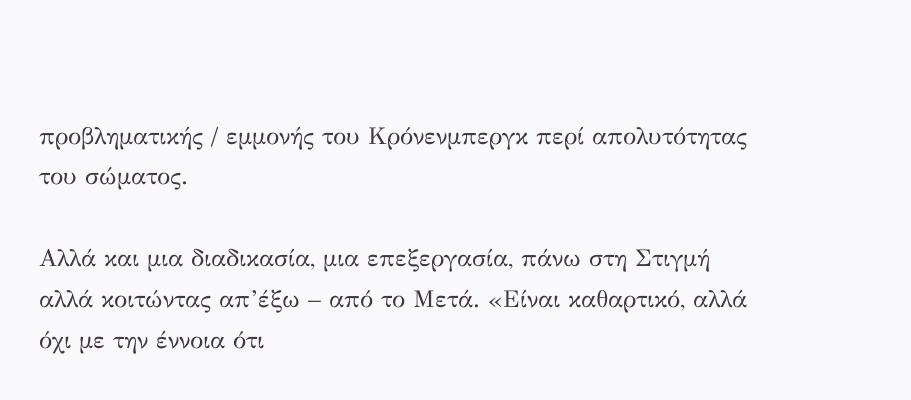προβληματικής / εμμονής του Κρόνενμπεργκ περί απολυτότητας του σώματος.

Αλλά και μια διαδικασία, μια επεξεργασία, πάνω στη Στιγμή αλλά κοιτώντας απ’έξω – από το Μετά. «Είναι καθαρτικό, αλλά όχι με την έννοια ότι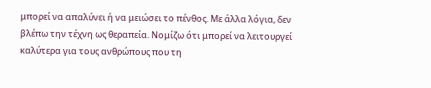μπορεί να απαλύνει ή να μειώσει το πένθος. Με άλλα λόγια, δεν βλέπω την τέχνη ως θεραπεία. Νομίζω ότι μπορεί να λειτουργεί καλύτερα για τους ανθρώπους που τη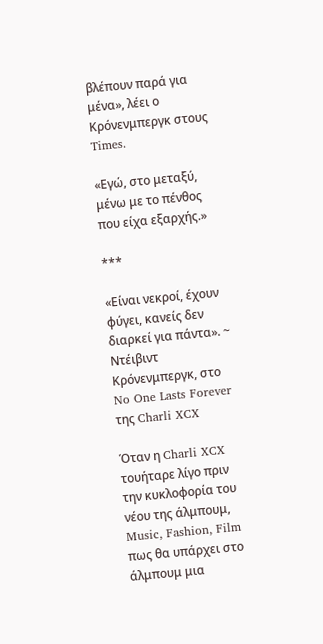βλέπουν παρά για μένα», λέει ο Κρόνενμπεργκ στους Times.

«Εγώ, στο μεταξύ, μένω με το πένθος που είχα εξαρχής.»

***

«Είναι νεκροί, έχουν φύγει, κανείς δεν διαρκεί για πάντα». ~ Ντέιβιντ Κρόνενμπεργκ, στο No One Lasts Forever της Charli XCX

Όταν η Charli XCX τουήταρε λίγο πριν την κυκλοφορία του νέου της άλμπουμ, Music, Fashion, Film πως θα υπάρχει στο άλμπουμ μια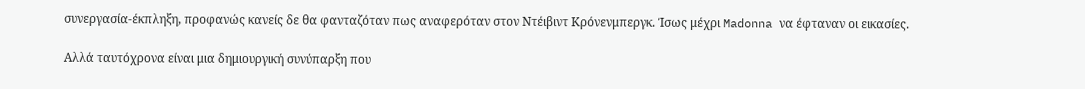συνεργασία-έκπληξη, προφανώς κανείς δε θα φανταζόταν πως αναφερόταν στον Ντέιβιντ Κρόνενμπεργκ. Ίσως μέχρι Madonna να έφταναν οι εικασίες.

Αλλά ταυτόχρονα είναι μια δημιουργική συνύπαρξη που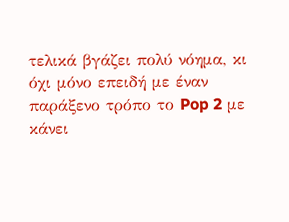τελικά βγάζει πολύ νόημα, κι όχι μόνο επειδή με έναν παράξενο τρόπο το Pop 2 με κάνει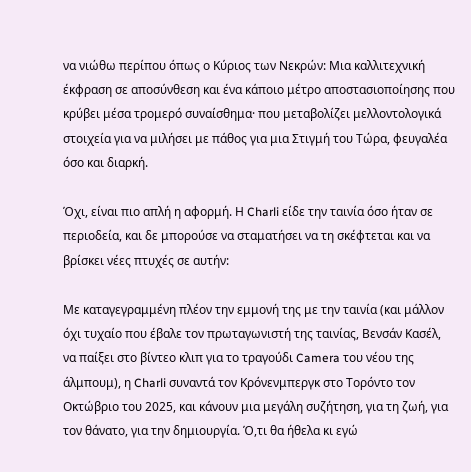να νιώθω περίπου όπως ο Κύριος των Νεκρών: Μια καλλιτεχνική έκφραση σε αποσύνθεση και ένα κάποιο μέτρο αποστασιοποίησης που κρύβει μέσα τρομερό συναίσθημα· που μεταβολίζει μελλοντολογικά στοιχεία για να μιλήσει με πάθος για μια Στιγμή του Τώρα, φευγαλέα όσο και διαρκή.

Όχι, είναι πιο απλή η αφορμή. Η Charli είδε την ταινία όσο ήταν σε περιοδεία, και δε μπορούσε να σταματήσει να τη σκέφτεται και να βρίσκει νέες πτυχές σε αυτήν:

Με καταγεγραμμένη πλέον την εμμονή της με την ταινία (και μάλλον όχι τυχαίο που έβαλε τον πρωταγωνιστή της ταινίας, Βενσάν Κασέλ, να παίξει στο βίντεο κλιπ για το τραγούδι Camera του νέου της άλμπουμ), η Charli συναντά τον Κρόνενμπεργκ στο Τορόντο τον Οκτώβριο του 2025, και κάνουν μια μεγάλη συζήτηση, για τη ζωή, για τον θάνατο, για την δημιουργία. Ό,τι θα ήθελα κι εγώ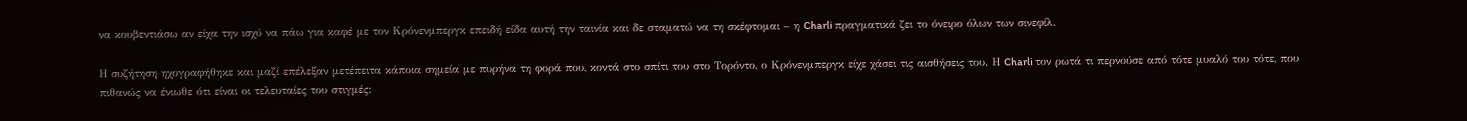να κουβεντιάσω αν είχα την ισχύ να πάω για καφέ με τον Κρόνενμπεργκ επειδή είδα αυτή την ταινία και δε σταματώ να τη σκέφτομαι – η Charli πραγματικά ζει το όνειρο όλων των σινεφίλ.

Η συζήτηση ηχογραφήθηκε και μαζί επέλεξαν μετέπειτα κάποια σημεία με πυρήνα τη φορά που, κοντά στο σπίτι του στο Τορόντο, ο Κρόνενμπεργκ είχε χάσει τις αισθήσεις του. Η Charli τον ρωτά τι περνούσε από τότε μυαλό του τότε, που πιθανώς να ένιωθε ότι είναι οι τελευταίες του στιγμές: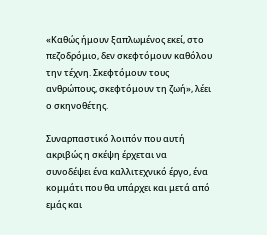«Καθώς ήμουν ξαπλωμένος εκεί, στο πεζοδρόμιο, δεν σκεφτόμουν καθόλου την τέχνη. Σκεφτόμουν τους ανθρώπους, σκεφτόμουν τη ζωή», λέει ο σκηνοθέτης.

Συναρπαστικό λοιπόν που αυτή ακριβώς η σκέψη έρχεται να συνοδέψει ένα καλλιτεχνικό έργο, ένα κομμάτι που θα υπάρχει και μετά από εμάς και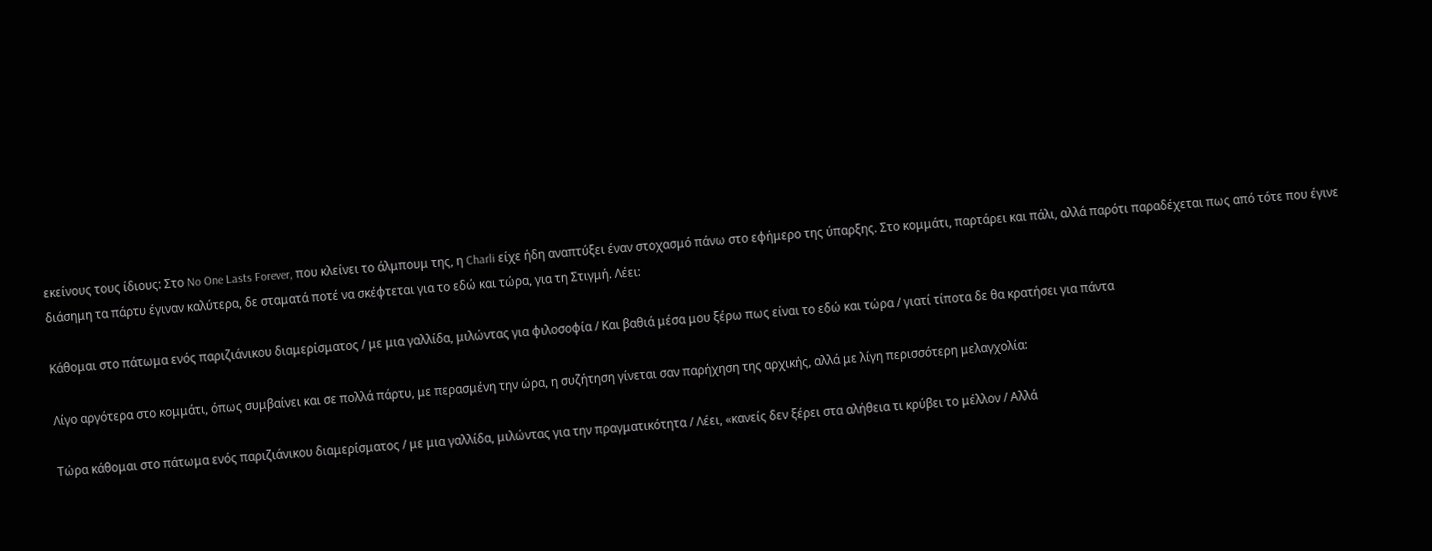εκείνους τους ίδιους: Στο No One Lasts Forever, που κλείνει το άλμπουμ της, η Charli είχε ήδη αναπτύξει έναν στοχασμό πάνω στο εφήμερο της ύπαρξης. Στο κομμάτι, παρτάρει και πάλι, αλλά παρότι παραδέχεται πως από τότε που έγινε διάσημη τα πάρτυ έγιναν καλύτερα, δε σταματά ποτέ να σκέφτεται για το εδώ και τώρα, για τη Στιγμή. Λέει:

Κάθομαι στο πάτωμα ενός παριζιάνικου διαμερίσματος / με μια γαλλίδα, μιλώντας για φιλοσοφία / Και βαθιά μέσα μου ξέρω πως είναι το εδώ και τώρα / γιατί τίποτα δε θα κρατήσει για πάντα

Λίγο αργότερα στο κομμάτι, όπως συμβαίνει και σε πολλά πάρτυ, με περασμένη την ώρα, η συζήτηση γίνεται σαν παρήχηση της αρχικής, αλλά με λίγη περισσότερη μελαγχολία:

Τώρα κάθομαι στο πάτωμα ενός παριζιάνικου διαμερίσματος / με μια γαλλίδα, μιλώντας για την πραγματικότητα / Λέει, «κανείς δεν ξέρει στα αλήθεια τι κρύβει το μέλλον / Αλλά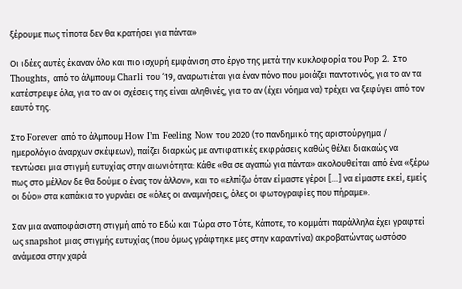ξέρουμε πως τίποτα δεν θα κρατήσει για πάντα»

Οι ιδέες αυτές έκαναν όλο και πιο ισχυρή εμφάνιση στο έργο της μετά την κυκλοφορία του Pop 2. Στο Thoughts, από το άλμπουμ Charli του ‘19, αναρωτιέται για έναν πόνο που μοιάζει παντοτινός, για το αν τα κατέστρεψε όλα, για το αν οι σχέσεις της είναι αληθινές, για το αν (έχει νόημα να) τρέχει να ξεφύγει από τον εαυτό της.

Στο Forever από το άλμπουμ How I’m Feeling Now του 2020 (το πανδημικό της αριστούργημα / ημερολόγιο άναρχων σκέψεων), παίζει διαρκώς με αντιφατικές εκφράσεις καθώς θέλει διακαώς να τεντώσει μια στιγμή ευτυχίας στην αιωνιότητα: Κάθε «θα σε αγαπώ για πάντα» ακολουθείται από ένα «ξέρω πως στο μέλλον δε θα δούμε ο ένας τον άλλον», και το «ελπίζω όταν είμαστε γέροι […] να είμαστε εκεί, εμείς οι δύο» στα καπάκια το γυρνάει σε «όλες οι αναμνήσεις, όλες οι φωτογραφίες που πήραμε».

Σαν μια αναποφάσιστη στιγμή από το Εδώ και Τώρα στο Τότε, Κάποτε, το κομμάτι παράλληλα έχει γραφτεί ως snapshot μιας στιγμής ευτυχίας (που όμως γράφτηκε μες στην καραντίνα) ακροβατώντας ωστόσο ανάμεσα στην χαρά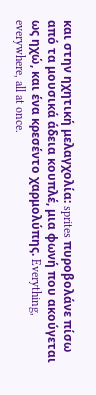και στην ηχητική μελαγχολία: sprites πυροβολάνε πίσω από τα μουσικά άδεια κουπλέ, μια φωνή που ακούγεται ως ηχώ, και ένα κρεσέντο χαρμολύπης. Everything, everywhere, all at once.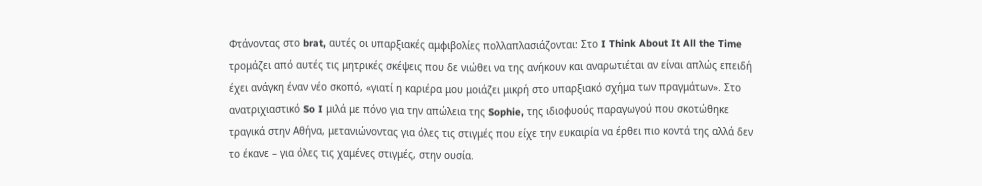Φτάνοντας στο brat, αυτές οι υπαρξιακές αμφιβολίες πολλαπλασιάζονται: Στο I Think About It All the Time τρομάζει από αυτές τις μητρικές σκέψεις που δε νιώθει να της ανήκουν και αναρωτιέται αν είναι απλώς επειδή έχει ανάγκη έναν νέο σκοπό, «γιατί η καριέρα μου μοιάζει μικρή στο υπαρξιακό σχήμα των πραγμάτων». Στο ανατριχιαστικό So I μιλά με πόνο για την απώλεια της Sophie, της ιδιοφυούς παραγωγού που σκοτώθηκε τραγικά στην Αθήνα, μετανιώνοντας για όλες τις στιγμές που είχε την ευκαιρία να έρθει πιο κοντά της αλλά δεν το έκανε – για όλες τις χαμένες στιγμές, στην ουσία.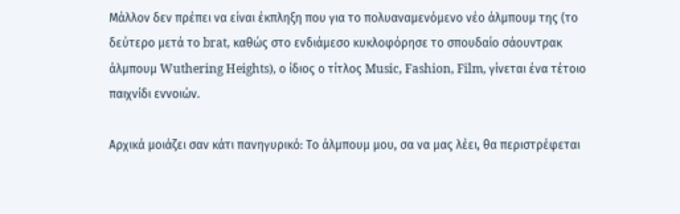Μάλλον δεν πρέπει να είναι έκπληξη που για το πολυαναμενόμενο νέο άλμπουμ της (το δεύτερο μετά το brat, καθώς στο ενδιάμεσο κυκλοφόρησε το σπουδαίο σάουντρακ άλμπουμ Wuthering Heights), ο ίδιος ο τίτλος Music, Fashion, Film, γίνεται ένα τέτοιο παιχνίδι εννοιών.

Αρχικά μοιάζει σαν κάτι πανηγυρικό: Το άλμπουμ μου, σα να μας λέει, θα περιστρέφεται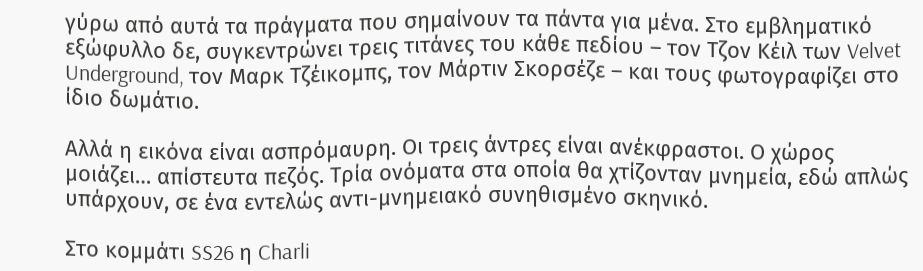γύρω από αυτά τα πράγματα που σημαίνουν τα πάντα για μένα. Στο εμβληματικό εξώφυλλο δε, συγκεντρώνει τρεις τιτάνες του κάθε πεδίου – τον Τζον Κέιλ των Velvet Underground, τον Μαρκ Τζέικομπς, τον Μάρτιν Σκορσέζε – και τους φωτογραφίζει στο ίδιο δωμάτιο.

Αλλά η εικόνα είναι ασπρόμαυρη. Οι τρεις άντρες είναι ανέκφραστοι. Ο χώρος μοιάζει… απίστευτα πεζός. Τρία ονόματα στα οποία θα χτίζονταν μνημεία, εδώ απλώς υπάρχουν, σε ένα εντελώς αντι-μνημειακό συνηθισμένο σκηνικό.

Στο κομμάτι SS26 η Charli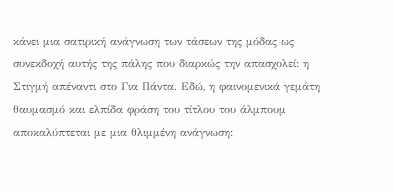κάνει μια σατιρική ανάγνωση των τάσεων της μόδας ως συνεκδοχή αυτής της πάλης που διαρκώς την απασχολεί: η Στιγμή απέναντι στο Για Πάντα. Εδώ, η φαινομενικά γεμάτη θαυμασμό και ελπίδα φράση του τίτλου του άλμπουμ αποκαλύπτεται με μια θλιμμένη ανάγνωση: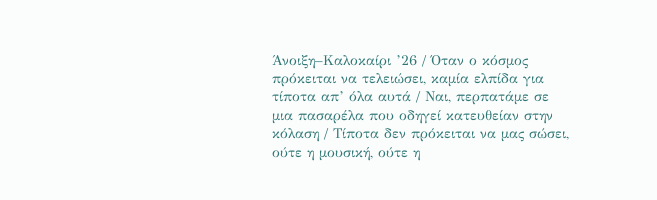Άνοιξη–Καλοκαίρι ’26 / Όταν ο κόσμος πρόκειται να τελειώσει, καμία ελπίδα για τίποτα απ’ όλα αυτά / Ναι, περπατάμε σε μια πασαρέλα που οδηγεί κατευθείαν στην κόλαση / Τίποτα δεν πρόκειται να μας σώσει, ούτε η μουσική, ούτε η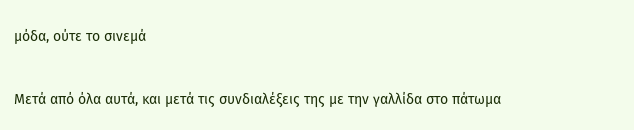μόδα, ούτε το σινεμά

Μετά από όλα αυτά, και μετά τις συνδιαλέξεις της με την γαλλίδα στο πάτωμα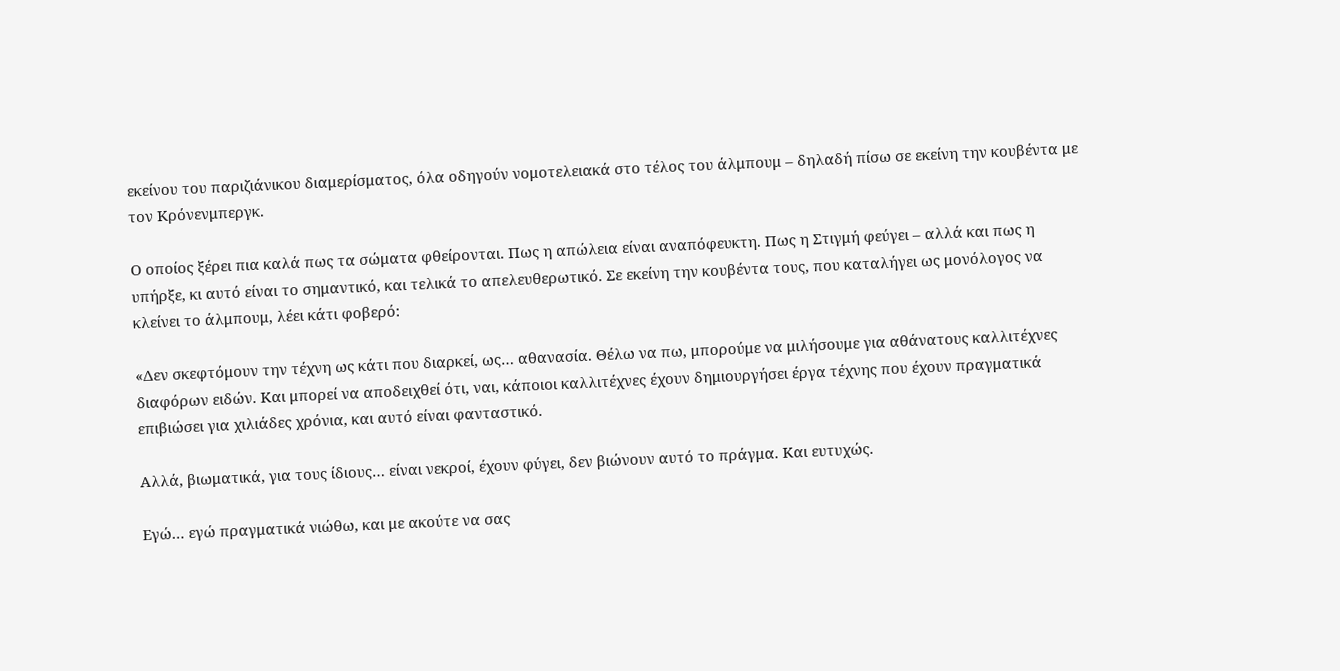εκείνου του παριζιάνικου διαμερίσματος, όλα οδηγούν νομοτελειακά στο τέλος του άλμπουμ – δηλαδή πίσω σε εκείνη την κουβέντα με τον Κρόνενμπεργκ.

Ο οποίος ξέρει πια καλά πως τα σώματα φθείρονται. Πως η απώλεια είναι αναπόφευκτη. Πως η Στιγμή φεύγει – αλλά και πως η υπήρξε, κι αυτό είναι το σημαντικό, και τελικά το απελευθερωτικό. Σε εκείνη την κουβέντα τους, που καταλήγει ως μονόλογος να κλείνει το άλμπουμ, λέει κάτι φοβερό:

«Δεν σκεφτόμουν την τέχνη ως κάτι που διαρκεί, ως… αθανασία. Θέλω να πω, μπορούμε να μιλήσουμε για αθάνατους καλλιτέχνες διαφόρων ειδών. Και μπορεί να αποδειχθεί ότι, ναι, κάποιοι καλλιτέχνες έχουν δημιουργήσει έργα τέχνης που έχουν πραγματικά επιβιώσει για χιλιάδες χρόνια, και αυτό είναι φανταστικό.

Αλλά, βιωματικά, για τους ίδιους… είναι νεκροί, έχουν φύγει, δεν βιώνουν αυτό το πράγμα. Και ευτυχώς.

Εγώ… εγώ πραγματικά νιώθω, και με ακούτε να σας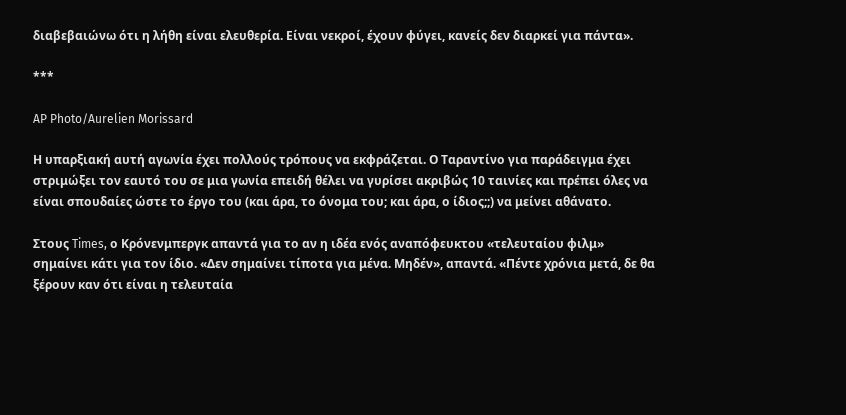διαβεβαιώνω ότι η λήθη είναι ελευθερία. Είναι νεκροί, έχουν φύγει, κανείς δεν διαρκεί για πάντα».

***

AP Photo/Aurelien Morissard

Η υπαρξιακή αυτή αγωνία έχει πολλούς τρόπους να εκφράζεται. Ο Ταραντίνο για παράδειγμα έχει στριμώξει τον εαυτό του σε μια γωνία επειδή θέλει να γυρίσει ακριβώς 10 ταινίες και πρέπει όλες να είναι σπουδαίες ώστε το έργο του (και άρα, το όνομα του; και άρα, ο ίδιος;;) να μείνει αθάνατο.

Στους Times, ο Κρόνενμπεργκ απαντά για το αν η ιδέα ενός αναπόφευκτου «τελευταίου φιλμ» σημαίνει κάτι για τον ίδιο. «Δεν σημαίνει τίποτα για μένα. Μηδέν», απαντά. «Πέντε χρόνια μετά, δε θα ξέρουν καν ότι είναι η τελευταία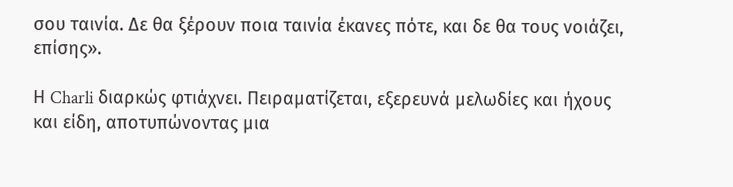σου ταινία. Δε θα ξέρουν ποια ταινία έκανες πότε, και δε θα τους νοιάζει, επίσης».

Η Charli διαρκώς φτιάχνει. Πειραματίζεται, εξερευνά μελωδίες και ήχους και είδη, αποτυπώνοντας μια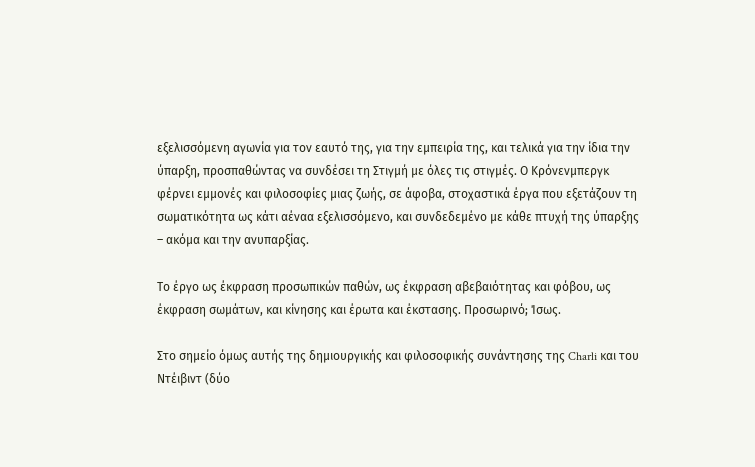εξελισσόμενη αγωνία για τον εαυτό της, για την εμπειρία της, και τελικά για την ίδια την ύπαρξη, προσπαθώντας να συνδέσει τη Στιγμή με όλες τις στιγμές. Ο Κρόνενμπεργκ φέρνει εμμονές και φιλοσοφίες μιας ζωής, σε άφοβα, στοχαστικά έργα που εξετάζουν τη σωματικότητα ως κάτι αέναα εξελισσόμενο, και συνδεδεμένο με κάθε πτυχή της ύπαρξης – ακόμα και την ανυπαρξίας.

Το έργο ως έκφραση προσωπικών παθών, ως έκφραση αβεβαιότητας και φόβου, ως έκφραση σωμάτων, και κίνησης και έρωτα και έκστασης. Προσωρινό; Ίσως.

Στο σημείο όμως αυτής της δημιουργικής και φιλοσοφικής συνάντησης της Charli και του Ντέιβιντ (δύο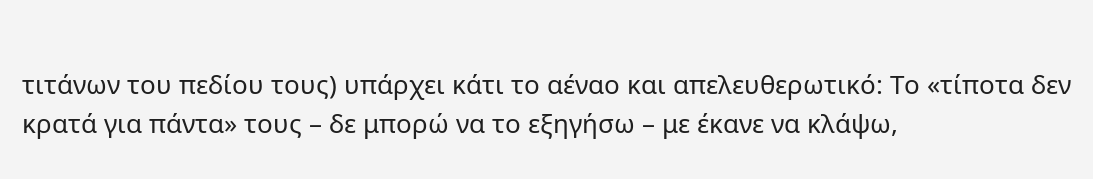τιτάνων του πεδίου τους) υπάρχει κάτι το αέναο και απελευθερωτικό: Το «τίποτα δεν κρατά για πάντα» τους – δε μπορώ να το εξηγήσω – με έκανε να κλάψω,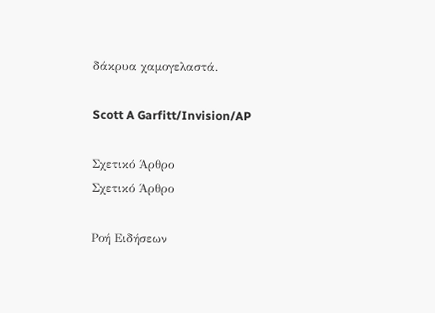δάκρυα χαμογελαστά.

Scott A Garfitt/Invision/AP

Σχετικό Άρθρο
Σχετικό Άρθρο

Ροή Ειδήσεων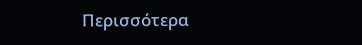Περισσότερα